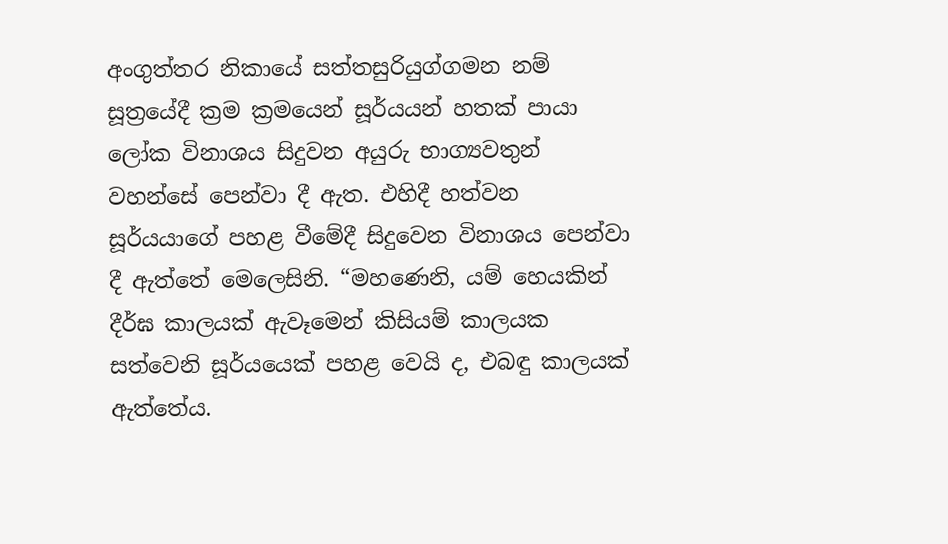අංගුත්තර නිකායේ සත්තසුරියුග්ගමන නම් සූත්‍රයේදී ක්‍රම ක්‍රමයෙන් සූර්යයන් හතක් පායා ලෝක විනාශය සිදුවන අයුරු භාග්‍යවතුන් වහන්සේ පෙන්වා දී ඇත. එහිදී හත්වන සූර්යයාගේ පහළ වීමේදී සිදුවෙන විනාශය පෙන්වා දී ඇත්තේ මෙලෙසිනි. “මහණෙනි, යම් හෙයකින් දීර්ඝ කාලයක් ඇවෑමෙන් කිසියම් කාලයක සත්වෙනි සූර්යයෙක් පහළ වෙයි ද, එබඳු කාලයක් ඇත්තේය.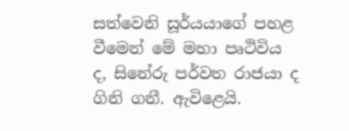සත්වෙනි සූර්යයාගේ පහළ වීමෙන් මේ මහා පෘථිවිය ද, සිනේරු පර්වත රාජයා ද ගිනි ගනී. ඇවිළෙයි.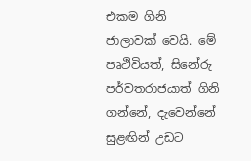එකම ගිනි ජාලාවක් වෙයි. මේ පෘථිවියත්, සිනේරු පර්වතරාජයාත් ගිනි ගන්නේ, දැවෙන්නේ සුළඟින් උඩට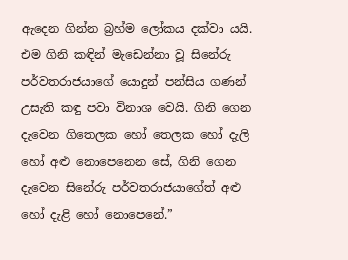ඇදෙන ගින්න බ්‍රහ්ම ලෝකය දක්වා යයි. එම ගිනි කඳින් මැඩෙන්නා වූ සිනේරු පර්වතරාජයාගේ යොදුන් පන්සිය ගණන් උසැති කඳු පවා විනාශ වෙයි. ගිනි ගෙන දැවෙන ගිතෙලක හෝ තෙලක හෝ දැලි හෝ අළු නොපෙනෙන සේ, ගිනි ගෙන දැවෙන සිනේරු පර්වතරාජයාගේත් අළු හෝ දැළි හෝ නොපෙනේ.”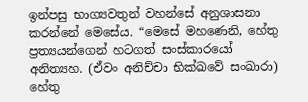ඉන්පසු භාග්‍යවතුන් වහන්සේ අනුශාසනා කරන්නේ මෙසේය. “මෙසේ මහණෙනි, හේතු ප්‍රත්‍යයන්ගෙන් හටගත් සංස්කාරයෝ අනිත්‍යහ. (ඒවං අනිච්චා භික්ඛවේ සංඛාරා) හේතු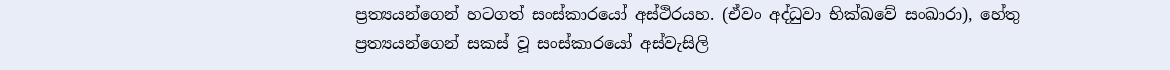ප්‍රත්‍යයන්ගෙන් හටගත් සංස්කාරයෝ අස්ථිරයහ. (ඒවං අද්ධුවා භික්ඛවේ සංඛාරා), හේතු ප්‍රත්‍යයන්ගෙන් සකස් වූ සංස්කාරයෝ අස්වැසිලි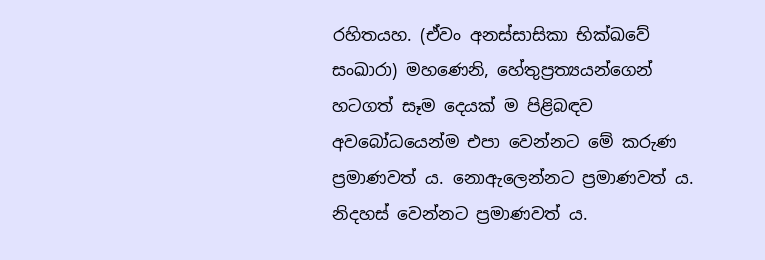රහිතයහ. (ඒවං අනස්සාසිකා භික්ඛවේ සංඛාරා) මහණෙනි, හේතුප්‍රත්‍යයන්ගෙන් හටගත් සෑම දෙයක් ම පිළිබඳව අවබෝධයෙන්ම එපා වෙන්නට මේ කරුණ ප්‍රමාණවත් ය. නොඇලෙන්නට ප්‍රමාණවත් ය. නිදහස් වෙන්නට ප්‍රමාණවත් ය.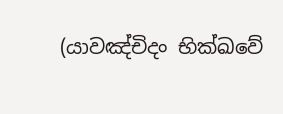(යාවඤ්චිදං භික්ඛවේ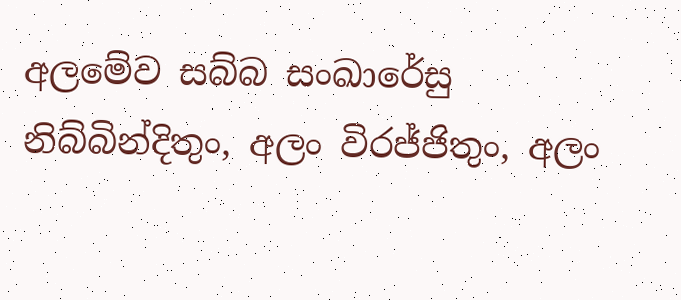අලමේව සබ්බ සංඛාරේසු නිබ්බින්දිතුං, අලං විරජ්ජිතුං, අලං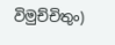විමුච්චිතුං)